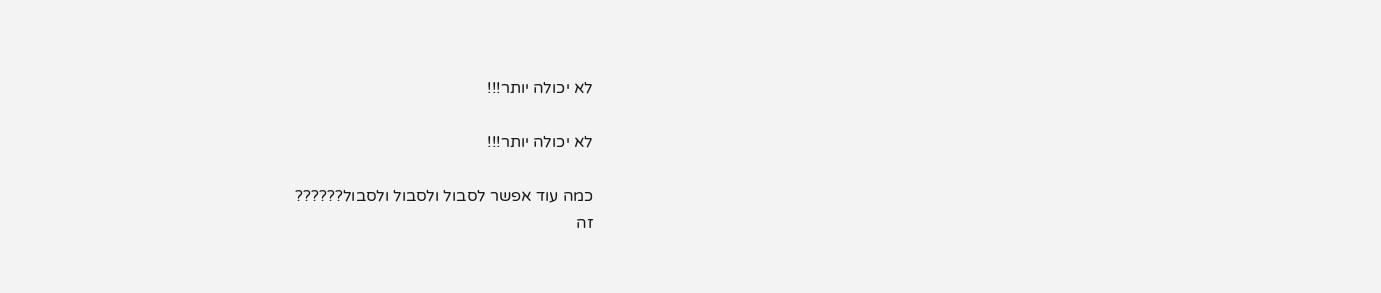לא יכולה יותר!!!

לא יכולה יותר!!!

כמה עוד אפשר לסבול ולסבול ולסבול??????
זה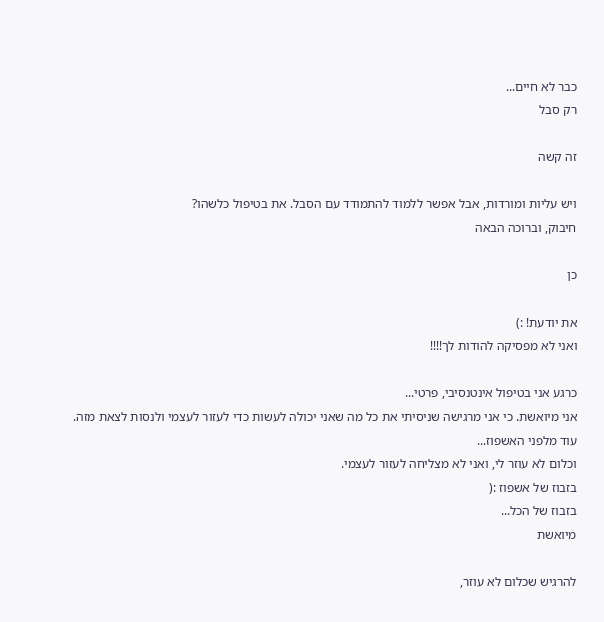כבר לא חיים...
רק סבל

זה קשה

ויש עליות ומורדות, אבל אפשר ללמוד להתמודד עם הסבל. את בטיפול כלשהו?
חיבוק, וברוכה הבאה

כן

את יודעת! :)
ואני לא מפסיקה להודות לך!!!!

כרגע אני בטיפול אינטנסיבי, פרטי...
אני מיואשת. כי אני מרגישה שניסיתי את כל מה שאני יכולה לעשות כדי לעזור לעצמי ולנסות לצאת מזה.
עוד מלפני האשפוז...
וכלום לא עוזר לי, ואני לא מצליחה לעזור לעצמי.
בזבוז של אשפוז :(
בזבוז של הכל...
מיואשת

להרגיש שכלום לא עוזר,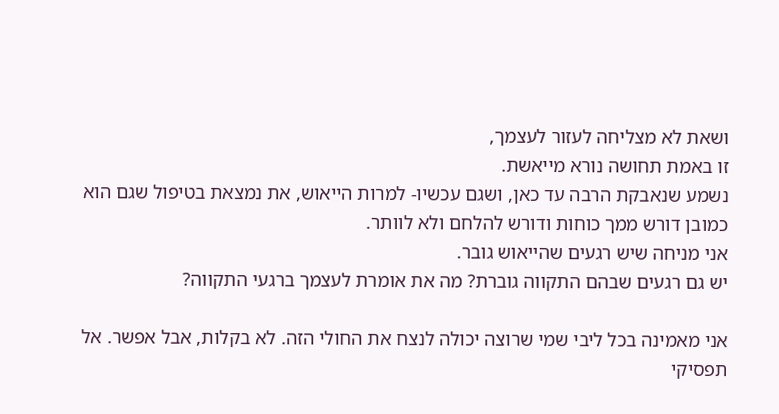ושאת לא מצליחה לעזור לעצמך,
זו באמת תחושה נורא מייאשת.
נשמע שנאבקת הרבה עד כאן, ושגם עכשיו- למרות הייאוש, את נמצאת בטיפול שגם הוא כמובן דורש ממך כוחות ודורש להלחם ולא לוותר.
אני מניחה שיש רגעים שהייאוש גובר.
יש גם רגעים שבהם התקווה גוברת? מה את אומרת לעצמך ברגעי התקווה?

אני מאמינה בכל ליבי שמי שרוצה יכולה לנצח את החולי הזה. לא בקלות, אבל אפשר. אל תפסיקי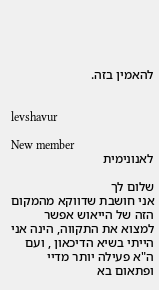להאמין בזה.


levshavur

New member
לאנונימית

שלום לך
אני חושבת שדווקא מהמקום הזה של הייאוש אפשר למצוא את התקווה, הינה אני הייתי בשיא הדיכאון , ועם ה"א פעילה יותר מדיי ופתאום בא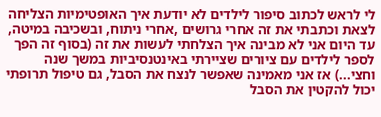לי לראש לכתוב סיפור לילדים לא יודעת איך האופטימיות הצליחה לצאת וכתבתי את זה אחרי גרושים ,אחרי ניתוח, ובשכיבה במיטה, עד היום אני לא מבינה איך הצלחתי לעשות את זה (בסוף זה הפך לספר לילדים עם ציורים שציירתי באינטנסיביות במשך שנה וחצי...) אז אני מאמינה שאפשר לנצח את הסבל, גם טיפול תרופתי יכול להקטין את הסבל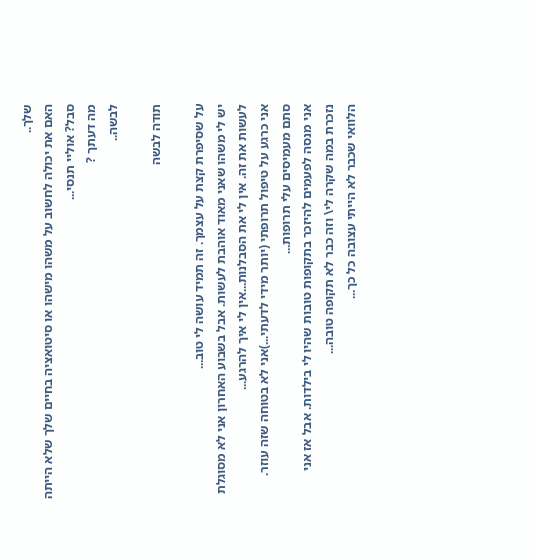שלך..
האם את יכולה לחשוב על משהו מישהו או סיטואציה בחיים שלך שלא הייתה סבל? אוליי תנסי...
מה דעתך ?
לבשה..

תודה לבשה

על שסיפרת קצת על עצמך. זה תמיד עושה לי טוב...
יש לי משהו שאני מאוד אוהבת לעשות. אבל בשבוע האחרון אני לא מסוגלת לעשות את זה. אין לי את הסבלנות...אין לי איך להרגע...
אני כרגע על טיפול תרופתי (יותר מידי לדעתי...)אני לא בטוחה שזה עוזר. סתם מעמיסים עלי תרופות...
אני מנסה לפעמים להיזכר בתקופות טובות שהיו לי בילדות. אבל אז אני נזכרת במה שקרה לי\ וזה כבר לא תקופה טובה...
הלוואי שכבר לא הייתי עצובה כל כך...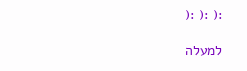:( :( :(

למעלה